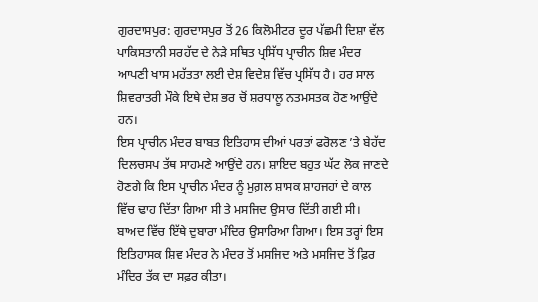ਗੁਰਦਾਸਪੁਰ: ਗੁਰਦਾਸਪੁਰ ਤੋਂ 26 ਕਿਲੋਮੀਟਰ ਦੂਰ ਪੱਛਮੀ ਦਿਸ਼ਾ ਵੱਲ ਪਾਕਿਸਤਾਨੀ ਸਰਹੱਦ ਦੇ ਨੇੜੇ ਸਥਿਤ ਪ੍ਰਸਿੱਧ ਪ੍ਰਾਚੀਨ ਸ਼ਿਵ ਮੰਦਰ ਆਪਣੀ ਖਾਸ ਮਹੱਤਤਾ ਲਈ ਦੇਸ਼ ਵਿਦੇਸ਼ ਵਿੱਚ ਪ੍ਰਸਿੱਧ ਹੈ। ਹਰ ਸਾਲ ਸ਼ਿਵਰਾਤਰੀ ਮੌਕੇ ਇਥੇ ਦੇਸ਼ ਭਰ ਚੋਂ ਸ਼ਰਧਾਲੂ ਨਤਮਸਤਕ ਹੋਣ ਆਉਂਦੇ ਹਨ।
ਇਸ ਪ੍ਰਾਚੀਨ ਮੰਦਰ ਬਾਬਤ ਇਤਿਹਾਸ ਦੀਆਂ ਪਰਤਾਂ ਫਰੋਲਣ ’ਤੇ ਬੇਹੱਦ ਦਿਲਚਸਪ ਤੱਥ ਸਾਹਮਣੇ ਆਉਂਦੇ ਹਨ। ਸ਼ਾਇਦ ਬਹੁਤ ਘੱਟ ਲੋਕ ਜਾਣਦੇ ਹੋਣਗੇ ਕਿ ਇਸ ਪ੍ਰਾਚੀਨ ਮੰਦਰ ਨੂੰ ਮੁਗ਼ਲ ਸ਼ਾਸਕ ਸ਼ਾਹਜਹਾਂ ਦੇ ਕਾਲ ਵਿੱਚ ਢਾਹ ਦਿੱਤਾ ਗਿਆ ਸੀ ਤੇ ਮਸਜਿਦ ਉਸਾਰ ਦਿੱਤੀ ਗਈ ਸੀ। ਬਾਅਦ ਵਿੱਚ ਇੱਥੇ ਦੁਬਾਰਾ ਮੰਦਿਰ ਉਸਾਰਿਆ ਗਿਆ। ਇਸ ਤਰ੍ਹਾਂ ਇਸ ਇਤਿਹਾਸਕ ਸ਼ਿਵ ਮੰਦਰ ਨੇ ਮੰਦਰ ਤੋਂ ਮਸਜਿਦ ਅਤੇ ਮਸਜਿਦ ਤੋਂ ਫ਼ਿਰ ਮੰਦਿਰ ਤੱਕ ਦਾ ਸਫ਼ਰ ਕੀਤਾ।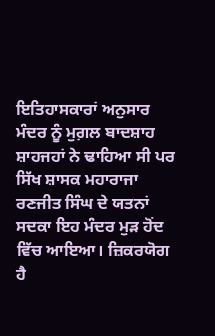ਇਤਿਹਾਸਕਾਰਾਂ ਅਨੁਸਾਰ ਮੰਦਰ ਨੂੰ ਮੁਗ਼ਲ ਬਾਦਸ਼ਾਹ ਸ਼ਾਹਜਹਾਂ ਨੇ ਢਾਹਿਆ ਸੀ ਪਰ ਸਿੱਖ ਸ਼ਾਸਕ ਮਹਾਰਾਜਾ ਰਣਜੀਤ ਸਿੰਘ ਦੇ ਯਤਨਾਂ ਸਦਕਾ ਇਹ ਮੰਦਰ ਮੁੜ ਹੋਂਦ ਵਿੱਚ ਆਇਆ। ਜ਼ਿਕਰਯੋਗ ਹੈ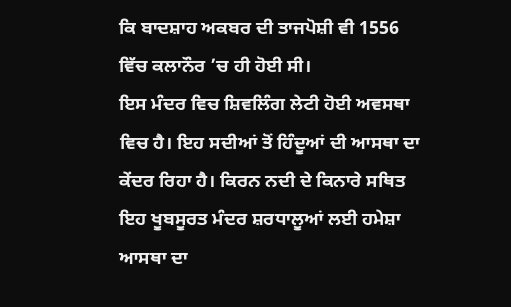ਕਿ ਬਾਦਸ਼ਾਹ ਅਕਬਰ ਦੀ ਤਾਜਪੋਸ਼ੀ ਵੀ 1556 ਵਿੱਚ ਕਲਾਨੌਰ ’ਚ ਹੀ ਹੋਈ ਸੀ।
ਇਸ ਮੰਦਰ ਵਿਚ ਸ਼ਿਵਲਿੰਗ ਲੇਟੀ ਹੋਈ ਅਵਸਥਾ ਵਿਚ ਹੈ। ਇਹ ਸਦੀਆਂ ਤੋਂ ਹਿੰਦੂਆਂ ਦੀ ਆਸਥਾ ਦਾ ਕੇਂਦਰ ਰਿਹਾ ਹੈ। ਕਿਰਨ ਨਦੀ ਦੇ ਕਿਨਾਰੇ ਸਥਿਤ ਇਹ ਖੂਬਸੂਰਤ ਮੰਦਰ ਸ਼ਰਧਾਲੂਆਂ ਲਈ ਹਮੇਸ਼ਾ ਆਸਥਾ ਦਾ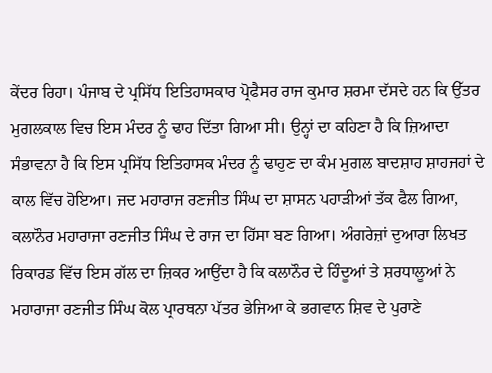ਕੇਂਦਰ ਰਿਹਾ। ਪੰਜਾਬ ਦੇ ਪ੍ਰਸਿੱਧ ਇਤਿਹਾਸਕਾਰ ਪ੍ਰੋਫੈਸਰ ਰਾਜ ਕੁਮਾਰ ਸ਼ਰਮਾ ਦੱਸਦੇ ਹਨ ਕਿ ਉੱਤਰ ਮੁਗਲਕਾਲ ਵਿਚ ਇਸ ਮੰਦਰ ਨੂੰ ਢਾਹ ਦਿੱਤਾ ਗਿਆ ਸੀ। ਉਨ੍ਹਾਂ ਦਾ ਕਹਿਣਾ ਹੈ ਕਿ ਜ਼ਿਆਦਾ ਸੰਭਾਵਨਾ ਹੈ ਕਿ ਇਸ ਪ੍ਰਸਿੱਧ ਇਤਿਹਾਸਕ ਮੰਦਰ ਨੂੰ ਢਾਹੁਣ ਦਾ ਕੰਮ ਮੁਗਲ ਬਾਦਸ਼ਾਹ ਸ਼ਾਹਜਹਾਂ ਦੇ ਕਾਲ ਵਿੱਚ ਹੋਇਆ। ਜਦ ਮਹਾਰਾਜ ਰਣਜੀਤ ਸਿੰਘ ਦਾ ਸ਼ਾਸਨ ਪਹਾੜੀਆਂ ਤੱਕ ਫੈਲ ਗਿਆ, ਕਲਾਨੌਰ ਮਹਾਰਾਜਾ ਰਣਜੀਤ ਸਿੰਘ ਦੇ ਰਾਜ ਦਾ ਹਿੱਸਾ ਬਣ ਗਿਆ। ਅੰਗਰੇਜ਼ਾਂ ਦੁਆਰਾ ਲਿਖਤ ਰਿਕਾਰਡ ਵਿੱਚ ਇਸ ਗੱਲ ਦਾ ਜ਼ਿਕਰ ਆਉਂਦਾ ਹੈ ਕਿ ਕਲਾਨੌਰ ਦੇ ਹਿੰਦੂਆਂ ਤੇ ਸ਼ਰਧਾਲੂਆਂ ਨੇ ਮਹਾਰਾਜਾ ਰਣਜੀਤ ਸਿੰਘ ਕੋਲ ਪ੍ਰਾਰਥਨਾ ਪੱਤਰ ਭੇਜਿਆ ਕੇ ਭਗਵਾਨ ਸ਼ਿਵ ਦੇ ਪੁਰਾਣੇ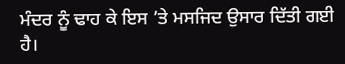ਮੰਦਰ ਨੂੰ ਢਾਹ ਕੇ ਇਸ ’ਤੇ ਮਸਜਿਦ ਉਸਾਰ ਦਿੱਤੀ ਗਈ ਹੈ।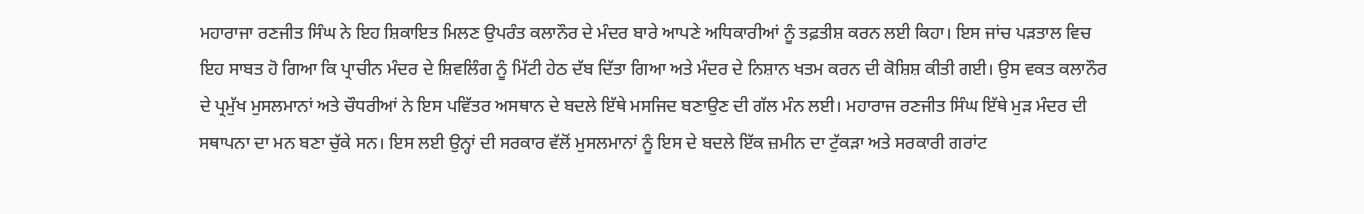ਮਹਾਰਾਜਾ ਰਣਜੀਤ ਸਿੰਘ ਨੇ ਇਹ ਸ਼ਿਕਾਇਤ ਮਿਲਣ ਉਪਰੰਤ ਕਲਾਨੌਰ ਦੇ ਮੰਦਰ ਬਾਰੇ ਆਪਣੇ ਅਧਿਕਾਰੀਆਂ ਨੂੰ ਤਫ਼ਤੀਸ਼ ਕਰਨ ਲਈ ਕਿਹਾ। ਇਸ ਜਾਂਚ ਪੜਤਾਲ ਵਿਚ ਇਹ ਸਾਬਤ ਹੋ ਗਿਆ ਕਿ ਪ੍ਰਾਚੀਨ ਮੰਦਰ ਦੇ ਸ਼ਿਵਲਿੰਗ ਨੂੰ ਮਿੱਟੀ ਹੇਠ ਦੱਬ ਦਿੱਤਾ ਗਿਆ ਅਤੇ ਮੰਦਰ ਦੇ ਨਿਸ਼ਾਨ ਖਤਮ ਕਰਨ ਦੀ ਕੋਸ਼ਿਸ਼ ਕੀਤੀ ਗਈ। ਉਸ ਵਕਤ ਕਲਾਨੌਰ ਦੇ ਪ੍ਰਮੁੱਖ ਮੁਸਲਮਾਨਾਂ ਅਤੇ ਚੌਧਰੀਆਂ ਨੇ ਇਸ ਪਵਿੱਤਰ ਅਸਥਾਨ ਦੇ ਬਦਲੇ ਇੱਥੇ ਮਸਜਿਦ ਬਣਾਉਣ ਦੀ ਗੱਲ ਮੰਨ ਲਈ। ਮਹਾਰਾਜ ਰਣਜੀਤ ਸਿੰਘ ਇੱਥੇ ਮੁੜ ਮੰਦਰ ਦੀ ਸਥਾਪਨਾ ਦਾ ਮਨ ਬਣਾ ਚੁੱਕੇ ਸਨ। ਇਸ ਲਈ ਉਨ੍ਹਾਂ ਦੀ ਸਰਕਾਰ ਵੱਲੋਂ ਮੁਸਲਮਾਨਾਂ ਨੂੰ ਇਸ ਦੇ ਬਦਲੇ ਇੱਕ ਜ਼ਮੀਨ ਦਾ ਟੁੱਕੜਾ ਅਤੇ ਸਰਕਾਰੀ ਗਰਾਂਟ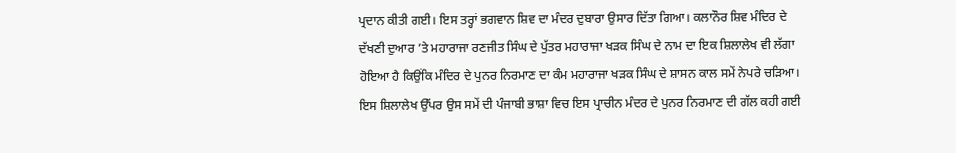ਪ੍ਰਦਾਨ ਕੀਤੀ ਗਈ। ਇਸ ਤਰ੍ਹਾਂ ਭਗਵਾਨ ਸ਼ਿਵ ਦਾ ਮੰਦਰ ਦੁਬਾਰਾ ਉਸਾਰ ਦਿੱਤਾ ਗਿਆ। ਕਲਾਨੌਰ ਸ਼ਿਵ ਮੰਦਿਰ ਦੇ ਦੱਖਣੀ ਦੁਆਰ ’ਤੇ ਮਹਾਰਾਜਾ ਰਣਜੀਤ ਸਿੰਘ ਦੇ ਪੁੱਤਰ ਮਹਾਰਾਜਾ ਖੜਕ ਸਿੰਘ ਦੇ ਨਾਮ ਦਾ ਇਕ ਸ਼ਿਲਾਲੇਖ ਵੀ ਲੱਗਾ ਹੋਇਆ ਹੈ ਕਿਉਂਕਿ ਮੰਦਿਰ ਦੇ ਪੁਨਰ ਨਿਰਮਾਣ ਦਾ ਕੰਮ ਮਹਾਰਾਜਾ ਖੜਕ ਸਿੰਘ ਦੇ ਸ਼ਾਸਨ ਕਾਲ ਸਮੇਂ ਨੇਪਰੇ ਚੜਿਆ। ਇਸ ਸ਼ਿਲਾਲੇਖ ਉੱਪਰ ਉਸ ਸਮੇਂ ਦੀ ਪੰਜਾਬੀ ਭਾਸ਼ਾ ਵਿਚ ਇਸ ਪ੍ਰਾਚੀਨ ਮੰਦਰ ਦੇ ਪੁਨਰ ਨਿਰਮਾਣ ਦੀ ਗੱਲ ਕਹੀ ਗਈ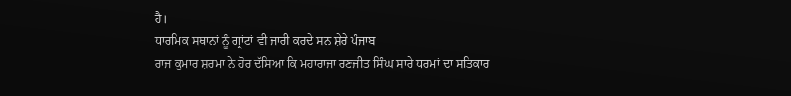ਹੈ।
ਧਾਰਮਿਕ ਸਥਾਨਾਂ ਨੂੰ ਗ੍ਰਾਂਟਾਂ ਵੀ ਜਾਰੀ ਕਰਦੇ ਸਨ ਸ਼ੇਰੇ ਪੰਜਾਬ
ਰਾਜ ਕੁਮਾਰ ਸ਼ਰਮਾ ਨੇ ਹੋਰ ਦੱਸਿਆ ਕਿ ਮਹਾਰਾਜਾ ਰਣਜੀਤ ਸਿੰਘ ਸਾਰੇ ਧਰਮਾਂ ਦਾ ਸਤਿਕਾਰ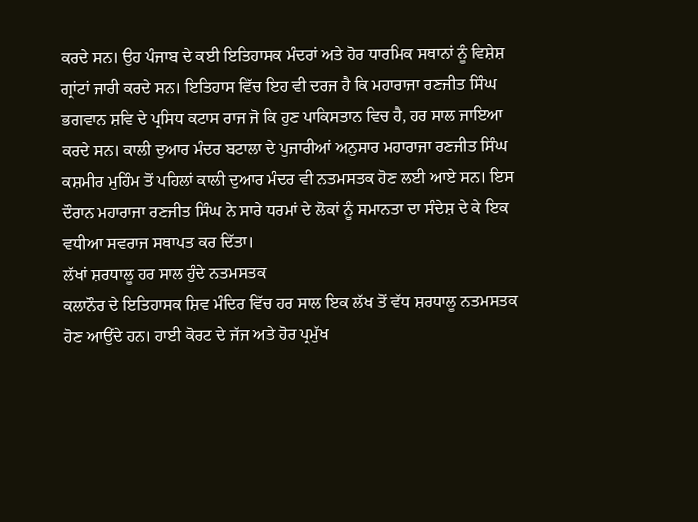ਕਰਦੇ ਸਨ। ਉਹ ਪੰਜਾਬ ਦੇ ਕਈ ਇਤਿਹਾਸਕ ਮੰਦਰਾਂ ਅਤੇ ਹੋਰ ਧਾਰਮਿਕ ਸਥਾਨਾਂ ਨੂੰ ਵਿਸ਼ੇਸ਼ ਗ੍ਰਾਂਟਾਂ ਜਾਰੀ ਕਰਦੇ ਸਨ। ਇਤਿਹਾਸ ਵਿੱਚ ਇਹ ਵੀ ਦਰਜ ਹੈ ਕਿ ਮਹਾਰਾਜਾ ਰਣਜੀਤ ਸਿੰਘ ਭਗਵਾਨ ਸ਼ਵਿ ਦੇ ਪ੍ਰਸਿਧ ਕਟਾਸ ਰਾਜ ਜੋ ਕਿ ਹੁਣ ਪਾਕਿਸਤਾਨ ਵਿਚ ਹੈ, ਹਰ ਸਾਲ ਜਾਇਆ ਕਰਦੇ ਸਨ। ਕਾਲੀ ਦੁਆਰ ਮੰਦਰ ਬਟਾਲਾ ਦੇ ਪੁਜਾਰੀਆਂ ਅਨੁਸਾਰ ਮਹਾਰਾਜਾ ਰਣਜੀਤ ਸਿੰਘ ਕਸ਼ਮੀਰ ਮੁਹਿੰਮ ਤੋਂ ਪਹਿਲਾਂ ਕਾਲੀ ਦੁਆਰ ਮੰਦਰ ਵੀ ਨਤਮਸਤਕ ਹੋਣ ਲਈ ਆਏ ਸਨ। ਇਸ ਦੌਰਾਨ ਮਹਾਰਾਜਾ ਰਣਜੀਤ ਸਿੰਘ ਨੇ ਸਾਰੇ ਧਰਮਾਂ ਦੇ ਲੋਕਾਂ ਨੂੰ ਸਮਾਨਤਾ ਦਾ ਸੰਦੇਸ਼ ਦੇ ਕੇ ਇਕ ਵਧੀਆ ਸਵਰਾਜ ਸਥਾਪਤ ਕਰ ਦਿੱਤਾ।
ਲੱਖਾਂ ਸ਼ਰਧਾਲੂ ਹਰ ਸਾਲ ਹੁੰਦੇ ਨਤਮਸਤਕ
ਕਲਾਨੌਰ ਦੇ ਇਤਿਹਾਸਕ ਸ਼ਿਵ ਮੰਦਿਰ ਵਿੱਚ ਹਰ ਸਾਲ ਇਕ ਲੱਖ ਤੋਂ ਵੱਧ ਸ਼ਰਧਾਲੂ ਨਤਮਸਤਕ ਹੋਣ ਆਉਂਦੇ ਹਨ। ਹਾਈ ਕੋਰਟ ਦੇ ਜੱਜ ਅਤੇ ਹੋਰ ਪ੍ਰਮੁੱਖ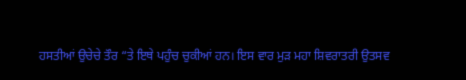ਹਸਤੀਆਂ ਉਚੇਚੇ ਤੌਰ “ਤੇ ਇਥੇ ਪਹੁੰਚ ਚੁਕੀਆਂ ਹਨ। ਇਸ ਵਾਰ ਮੁੜ ਮਹਾ ਸ਼ਿਵਰਾਤਰੀ ਉਤਸਵ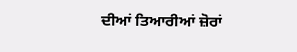ਦੀਆਂ ਤਿਆਰੀਆਂ ਜ਼ੋਰਾਂ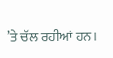’ਤੇ ਚੱਲ ਰਹੀਆਂ ਹਨ।